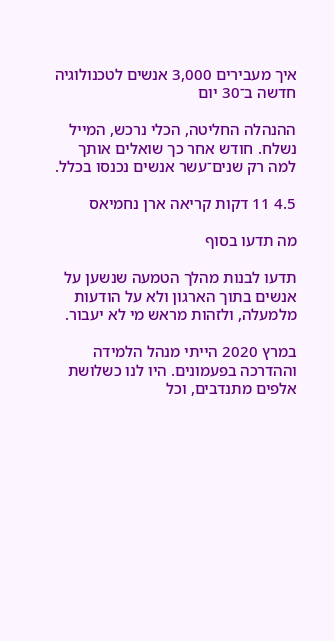איך מעבירים 3,000 אנשים לטכנולוגיה חדשה ב־30 יום

ההנהלה החליטה, הכלי נרכש, המייל נשלח. חודש אחר כך שואלים אותך למה רק שנים־עשר אנשים נכנסו בכלל.

4.5 11 דקות קריאה ארן נחמיאס

מה תדעו בסוף

תדעו לבנות מהלך הטמעה שנשען על אנשים בתוך הארגון ולא על הודעות מלמעלה, ולזהות מראש מי לא יעבור.

במרץ 2020 הייתי מנהל הלמידה וההדרכה בפעמונים. היו לנו כשלושת אלפים מתנדבים, וכל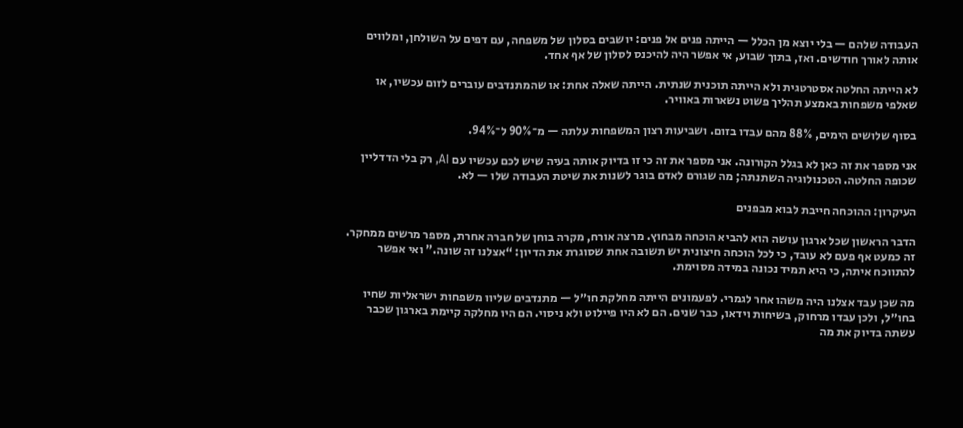העבודה שלהם — בלי יוצא מן הכלל — הייתה פנים אל פנים: יושבים בסלון של משפחה, עם דפים על השולחן, ומלווים אותה לאורך חודשים. ואז, בתוך שבוע, אי אפשר היה להיכנס לסלון של אף אחד.

לא הייתה החלטה אסטרטגית ולא הייתה תוכנית שנתית. הייתה שאלה אחת: או שהמתנדבים עוברים לזום עכשיו, או שאלפי משפחות באמצע תהליך פשוט נשארות באוויר.

בסוף שלושים הימים, 88% מהם עבדו בזום. ושביעות רצון המשפחות עלתה — מ־90% ל־94%.

אני מספר את זה כאן לא בגלל הקורונה. אני מספר את זה כי זו בדיוק אותה בעיה שיש לכם עכשיו עם AI, רק בלי הדדליין שכופה החלטה. הטכנולוגיה השתנתה; מה שגורם לאדם בוגר לשנות את שיטת העבודה שלו — לא.

העיקרון: ההוכחה חייבת לבוא מבפנים

הדבר הראשון שכל ארגון עושה הוא להביא הוכחה מבחוץ. מרצה אורח, מקרה בוחן של חברה אחרת, מספר מרשים ממחקר. זה כמעט אף פעם לא עובד, כי לכל הוכחה חיצונית יש תשובה אחת שסוגרת את הדיון: “אצלנו זה שונה.” ואי אפשר להתווכח איתה, כי היא תמיד נכונה במידה מסוימת.

מה שכן עבד אצלנו היה משהו אחר לגמרי. לפעמונים הייתה מחלקת חו״ל — מתנדבים שליוו משפחות ישראליות שחיו בחו״ל, ולכן עבדו מרחוק, בשיחות וידאו, כבר שנים. הם לא היו פיילוט ולא ניסוי. הם היו מחלקה קיימת בארגון שכבר עשתה בדיוק את מה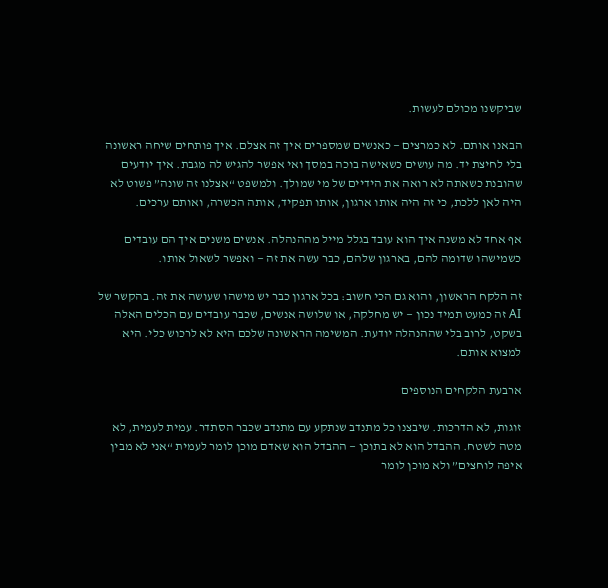שביקשנו מכולם לעשות.

הבאנו אותם. לא כמרצים — כאנשים שמספרים איך זה אצלם. איך פותחים שיחה ראשונה בלי לחיצת יד. מה עושים כשאישה בוכה במסך ואי אפשר להגיש לה מגבת. איך יודעים שהובנת כשאתה לא רואה את הידיים של מי שמולך. ולמשפט “אצלנו זה שונה” פשוט לא היה לאן ללכת, כי זה היה אותו ארגון, אותו תפקיד, אותה הכשרה, ואותם ערכים.

אף אחד לא משנה איך הוא עובד בגלל מייל מההנהלה. אנשים משנים איך הם עובדים כשמישהו שדומה להם, בארגון שלהם, כבר עשה את זה — ואפשר לשאול אותו.

זה הלקח הראשון, והוא גם הכי חשוב: בכל ארגון כבר יש מישהו שעושה את זה. בהקשר של AI זה כמעט תמיד נכון — יש מחלקה, או שלושה אנשים, שכבר עובדים עם הכלים האלה בשקט, לרוב בלי שההנהלה יודעת. המשימה הראשונה שלכם היא לא לרכוש כלי. היא למצוא אותם.

ארבעת הלקחים הנוספים

זוגות, לא הדרכות. שיבצנו כל מתנדב שנתקע עם מתנדב שכבר הסתדר. עמית לעמית, לא מטה לשטח. ההבדל הוא לא בתוכן — ההבדל הוא שאדם מוכן לומר לעמית “אני לא מבין איפה לוחצים” ולא מוכן לומר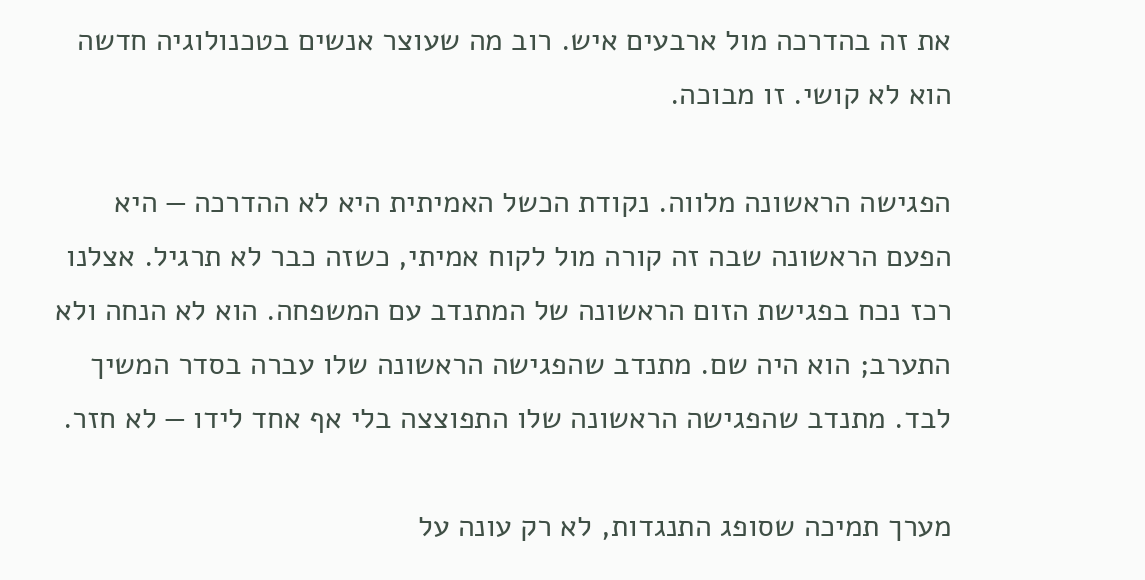את זה בהדרכה מול ארבעים איש. רוב מה שעוצר אנשים בטכנולוגיה חדשה הוא לא קושי. זו מבוכה.

הפגישה הראשונה מלווה. נקודת הכשל האמיתית היא לא ההדרכה — היא הפעם הראשונה שבה זה קורה מול לקוח אמיתי, כשזה כבר לא תרגיל. אצלנו רכז נכח בפגישת הזום הראשונה של המתנדב עם המשפחה. הוא לא הנחה ולא התערב; הוא היה שם. מתנדב שהפגישה הראשונה שלו עברה בסדר המשיך לבד. מתנדב שהפגישה הראשונה שלו התפוצצה בלי אף אחד לידו — לא חזר.

מערך תמיכה שסופג התנגדות, לא רק עונה על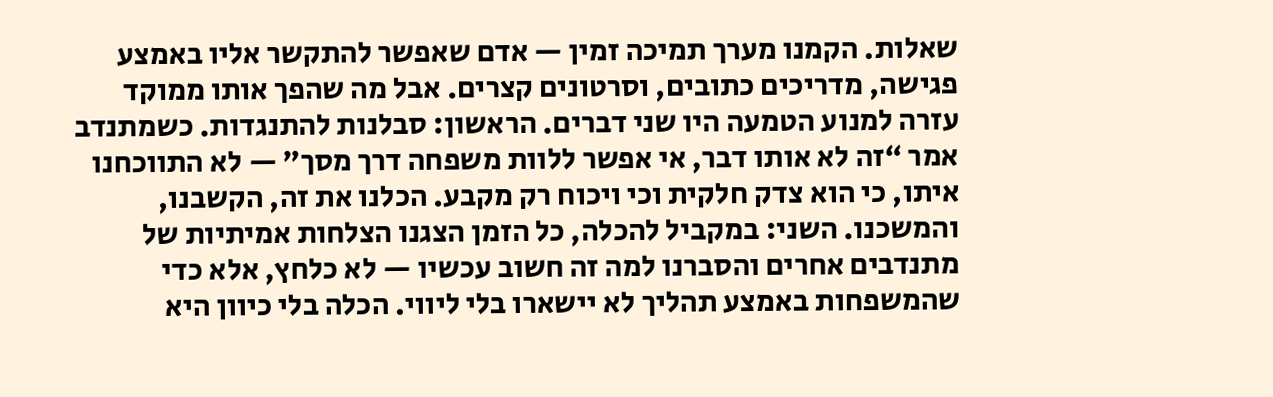שאלות. הקמנו מערך תמיכה זמין — אדם שאפשר להתקשר אליו באמצע פגישה, מדריכים כתובים, וסרטונים קצרים. אבל מה שהפך אותו ממוקד עזרה למנוע הטמעה היו שני דברים. הראשון: סבלנות להתנגדות. כשמתנדב אמר “זה לא אותו דבר, אי אפשר ללוות משפחה דרך מסך” — לא התווכחנו איתו, כי הוא צדק חלקית וכי ויכוח רק מקבע. הכלנו את זה, הקשבנו, והמשכנו. השני: במקביל להכלה, כל הזמן הצגנו הצלחות אמיתיות של מתנדבים אחרים והסברנו למה זה חשוב עכשיו — לא כלחץ, אלא כדי שהמשפחות באמצע תהליך לא יישארו בלי ליווי. הכלה בלי כיוון היא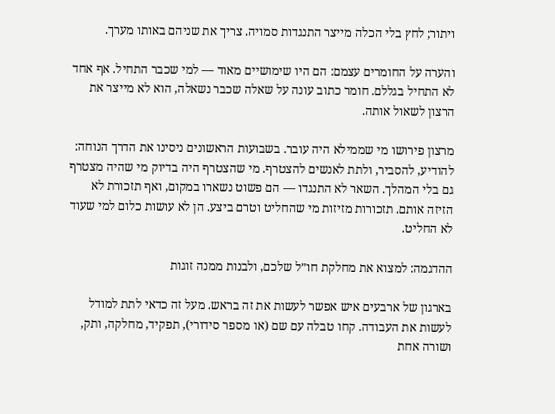ויתור; לחץ בלי הכלה מייצר התנגדות סמויה. צריך את שניהם באותו מערך.

והערה על החומרים עצמם: הם היו שימושיים מאוד — למי שכבר התחיל. אף אחד לא התחיל בגללם. חומר כתוב עונה על שאלה שכבר נשאלה, הוא לא מייצר את הרצון לשאול אותה.

מרצון פירושו מי שממילא היה עובר. בשבועות הראשונים ניסינו את הדרך הנוחה: להודיע, להסביר, ולתת לאנשים להצטרף. מי שהצטרף היה בדיוק מי שהיה מצטרף גם בלי המהלך. השאר לא התנגדו — הם פשוט נשארו במקום, ואף תזכורת לא הזיזה אותם. תזכורות מזיזות מי שהחליט וטרם ביצע. הן לא עושות כלום למי שעוד לא החליט.

ההדגמה: למצוא את מחלקת חו״ל שלכם, ולבנות ממנה זוגות

בארגון של ארבעים איש אפשר לעשות את זה בראש. מעל זה כדאי לתת למודל לעשות את העבודה. קחו טבלה עם שם (או מספר סידורי), תפקיד, מחלקה, ותק, ושורה אחת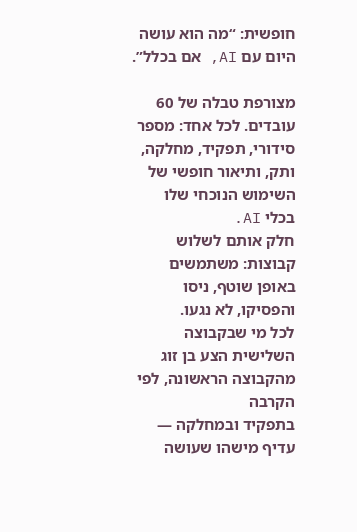חופשית: “מה הוא עושה היום עם AI, אם בכלל”.

מצורפת טבלה של 60 עובדים. לכל אחד: מספר סידורי, תפקיד, מחלקה,
ותק, ותיאור חופשי של השימוש הנוכחי שלו בכלי AI.
חלק אותם לשלוש קבוצות: משתמשים באופן שוטף, ניסו והפסיקו, לא נגעו.
לכל מי שבקבוצה השלישית הצע בן זוג מהקבוצה הראשונה, לפי הקרבה
בתפקיד ובמחלקה — עדיף מישהו שעושה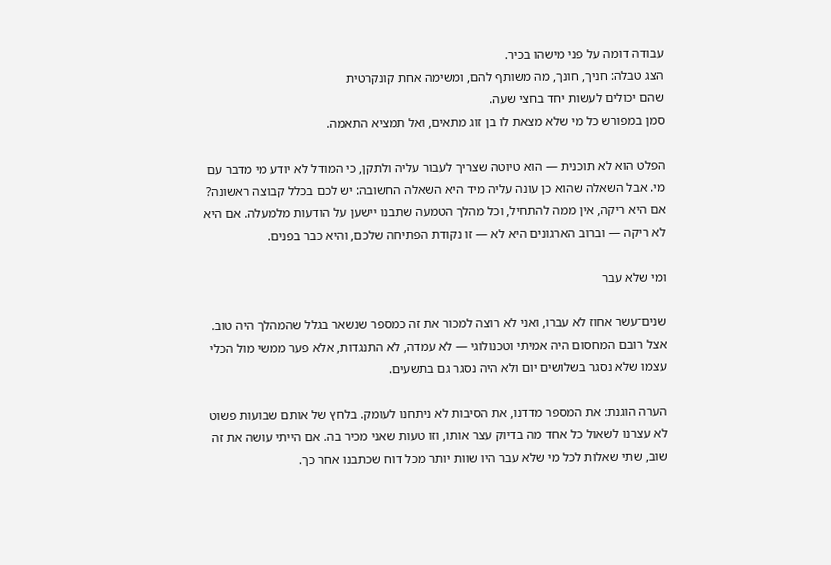עבודה דומה על פני מישהו בכיר.
הצג טבלה: חניך, חונך, מה משותף להם, ומשימה אחת קונקרטית
שהם יכולים לעשות יחד בחצי שעה.
סמן במפורש כל מי שלא מצאת לו בן זוג מתאים, ואל תמציא התאמה.

הפלט הוא לא תוכנית — הוא טיוטה שצריך לעבור עליה ולתקן, כי המודל לא יודע מי מדבר עם מי. אבל השאלה שהוא כן עונה עליה מיד היא השאלה החשובה: יש לכם בכלל קבוצה ראשונה? אם היא ריקה, אין ממה להתחיל, וכל מהלך הטמעה שתבנו יישען על הודעות מלמעלה. אם היא לא ריקה — וברוב הארגונים היא לא — זו נקודת הפתיחה שלכם, והיא כבר בפנים.

ומי שלא עבר

שנים־עשר אחוז לא עברו, ואני לא רוצה למכור את זה כמספר שנשאר בגלל שהמהלך היה טוב. אצל רובם המחסום היה אמיתי וטכנולוגי — לא עמדה, לא התנגדות, אלא פער ממשי מול הכלי עצמו שלא נסגר בשלושים יום ולא היה נסגר גם בתשעים.

הערה הוגנת: את המספר מדדנו, את הסיבות לא ניתחנו לעומק. בלחץ של אותם שבועות פשוט לא עצרנו לשאול כל אחד מה בדיוק עצר אותו, וזו טעות שאני מכיר בה. אם הייתי עושה את זה שוב, שתי שאלות לכל מי שלא עבר היו שוות יותר מכל דוח שכתבנו אחר כך.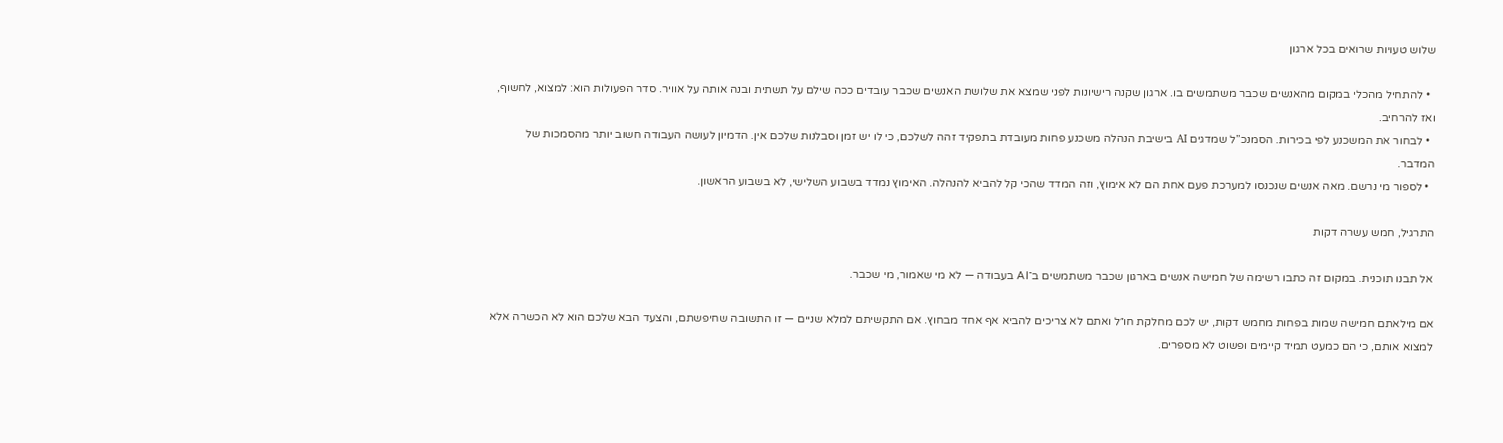שלוש טעויות שרואים בכל ארגון

  • להתחיל מהכלי במקום מהאנשים שכבר משתמשים בו. ארגון שקנה רישיונות לפני שמצא את שלושת האנשים שכבר עובדים ככה שילם על תשתית ובנה אותה על אוויר. סדר הפעולות הוא: למצוא, לחשוף, ואז להרחיב.
  • לבחור את המשכנע לפי בכירות. הסמנכ”ל שמדגים AI בישיבת הנהלה משכנע פחות מעובדת בתפקיד זהה לשלכם, כי לו יש זמן וסבלנות שלכם אין. הדמיון לעושה העבודה חשוב יותר מהסמכות של המדבר.
  • לספור מי נרשם. מאה אנשים שנכנסו למערכת פעם אחת הם לא אימוץ, וזה המדד שהכי קל להביא להנהלה. האימוץ נמדד בשבוע השלישי, לא בשבוע הראשון.

התרגיל, חמש עשרה דקות

אל תבנו תוכנית. במקום זה כתבו רשימה של חמישה אנשים בארגון שכבר משתמשים ב־AI בעבודה — לא מי שאמור, מי שכבר.

אם מילאתם חמישה שמות בפחות מחמש דקות, יש לכם מחלקת חו״ל ואתם לא צריכים להביא אף אחד מבחוץ. אם התקשיתם למלא שניים — זו התשובה שחיפשתם, והצעד הבא שלכם הוא לא הכשרה אלא למצוא אותם, כי הם כמעט תמיד קיימים ופשוט לא מספרים.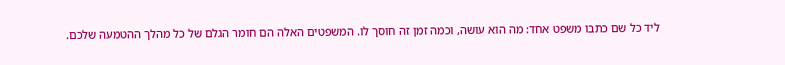ליד כל שם כתבו משפט אחד: מה הוא עושה, וכמה זמן זה חוסך לו. המשפטים האלה הם חומר הגלם של כל מהלך ההטמעה שלכם.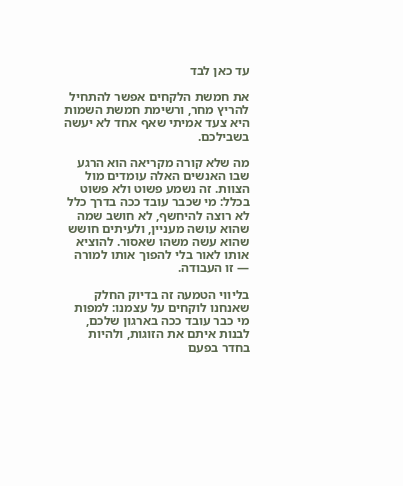עד כאן לבד

את חמשת הלקחים אפשר להתחיל להריץ מחר, ורשימת חמשת השמות היא צעד אמיתי שאף אחד לא יעשה בשבילכם.

מה שלא קורה מקריאה הוא הרגע שבו האנשים האלה עומדים מול הצוות. זה נשמע פשוט ולא פשוט בכלל: מי שכבר עובד ככה בדרך כלל לא רוצה להיחשף, לא חושב שמה שהוא עושה מעניין, ולעיתים חושש שהוא עשה משהו שאסור. להוציא אותו לאור בלי להפוך אותו למורה — זו העבודה.

בליווי הטמעה זה בדיוק החלק שאנחנו לוקחים על עצמנו: למפות מי כבר עובד ככה בארגון שלכם, לבנות איתם את הזוגות, ולהיות בחדר בפעם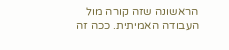הראשונה שזה קורה מול העבודה האמיתית. ככה זה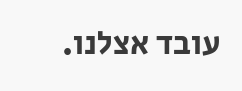עובד אצלנו.